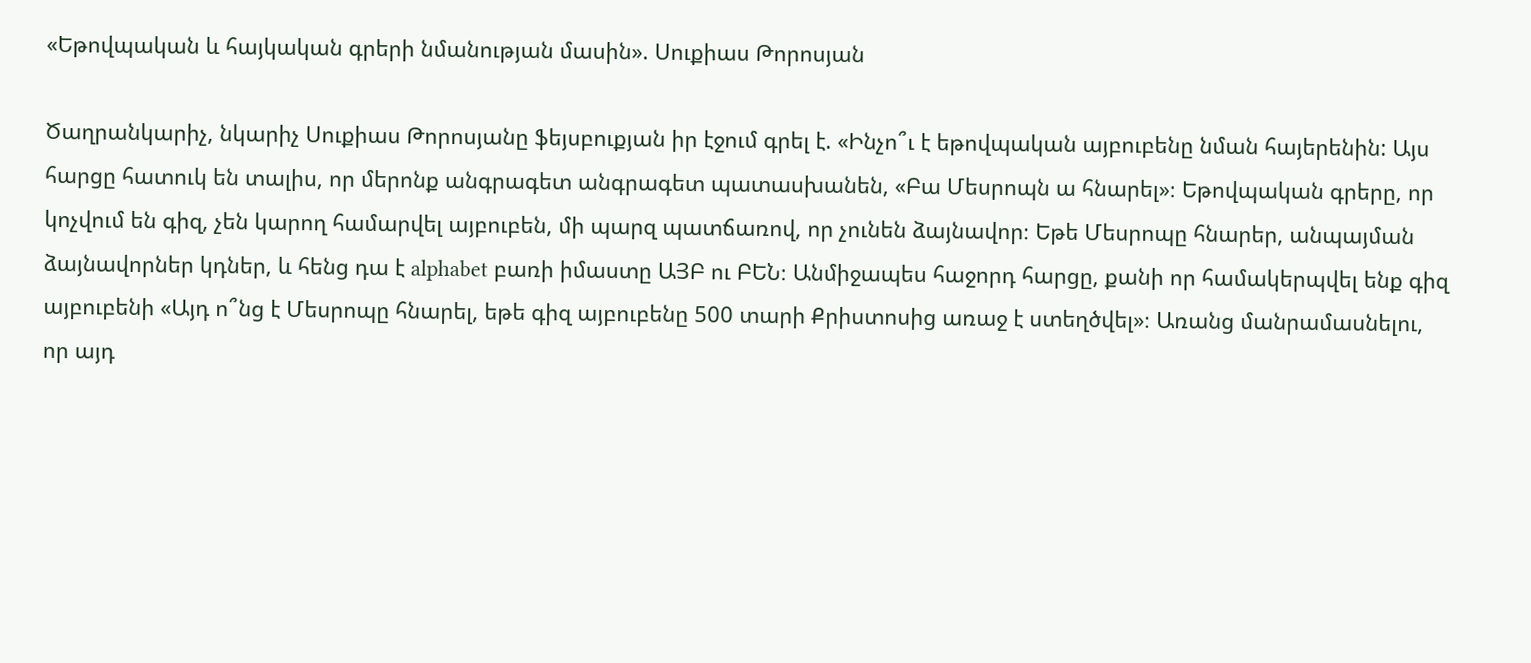«Եթովպական և հայկական գրերի նմանության մասին». Սուքիաս Թորոսյան

Ծաղրանկարիչ, նկարիչ Սուքիաս Թորոսյանը ֆեյսբուքյան իր էջում գրել է. «Ինչո՞ւ է եթովպական այբուբենը նման հայերենին: Այս հարցը հատուկ են տալիս, որ մերոնք անգրագետ անգրագետ պատասխանեն, «Բա Մեսրոպն ա հնարել»։ Եթովպական գրերը, որ կոչվում են գիզ, չեն կարող համարվել այբուբեն, մի պարզ պատճառով, որ չունեն ձայնավոր։ Եթե Մեսրոպը հնարեր, անպայման ձայնավորներ կդներ, և հենց դա է alphabet բառի իմաստը ԱՅԲ ու ԲԵՆ։ Անմիջապես հաջորդ հարցը, քանի որ համակերպվել ենք գիզ այբուբենի «Այդ ո՞նց է Մեսրոպը հնարել, եթե գիզ այբուբենը 500 տարի Քրիստոսից առաջ է ստեղծվել»։ Առանց մանրամասնելու, որ այդ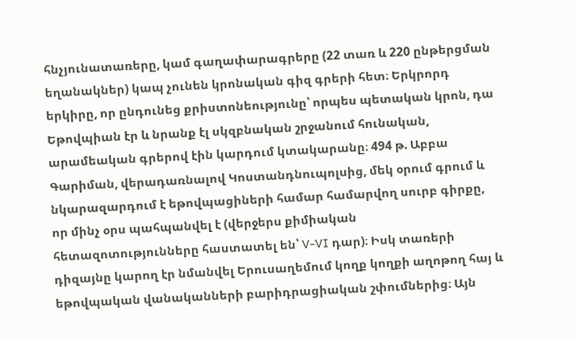հնչյունատառերը, կամ գաղափարագրերը (22 տառ և 220 ընթերցման եղանակներ) կապ չունեն կրոնական գիզ գրերի հետ։ Երկրորդ երկիրը, որ ընդունեց քրիստոնեությունը՝ որպես պետական կրոն, դա Եթովպիան էր և նրանք էլ սկզբնական շրջանում հունական, արամեական գրերով էին կարդում կտակարանը։ 494 թ. Աբբա Գարիման, վերադառնալով Կոստանդնուպոլսից, մեկ օրում գրում և նկարազարդում է եթովպացիների համար համարվող սուրբ գիրքը, որ մինչ օրս պահպանվել է (վերջերս քիմիական հետազոտությունները հաստատել են՝ V-VI դար)։ Իսկ տառերի դիզայնը կարող էր նմանվել Երուսաղեմում կողք կողքի աղոթող հայ և եթովպական վանականների բարիդրացիական շփումներից։ Այն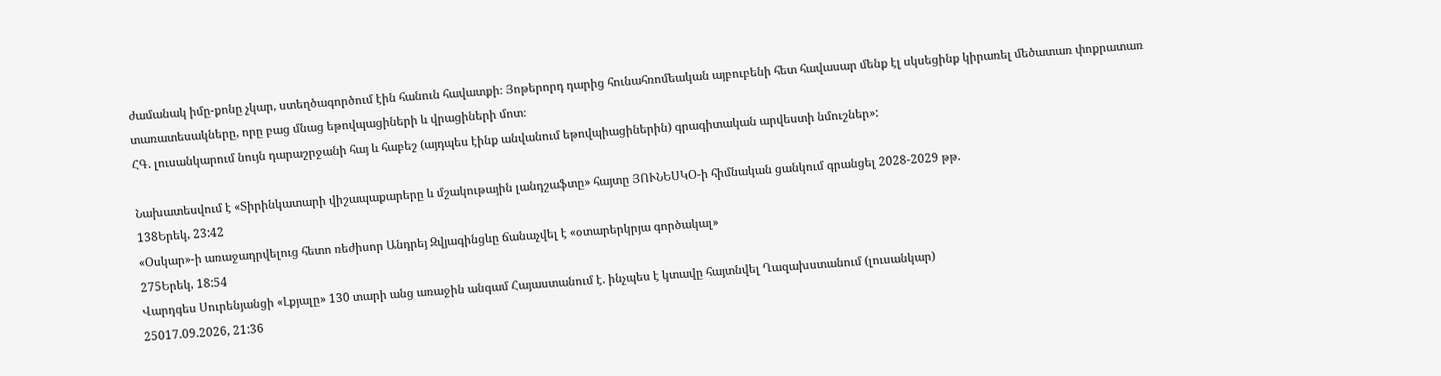ժամանակ իմը-քոնը չկար, ստեղծագործում էին հանուն հավատքի։ Յոթերորդ դարից հունահռոմեական այբուբենի հետ հավասար մենք էլ սկսեցինք կիրառել մեծատառ փոքրատառ տառատեսակները, որը բաց մնաց եթովպացիների և վրացիների մոտ։
ՀԳ. լուսանկարում նույն դարաշրջանի հայ և հաբեշ (այդպես էինք անվանում եթովպիացիներին) գրագիտական արվեստի նմուշներ»:

Նախատեսվում է «Տիրինկատարի վիշապաքարերը և մշակութային լանդշաֆտը» հայտը ՅՈՒՆԵՍԿՕ-ի հիմնական ցանկում գրանցել 2028-2029 թթ.
138Երեկ, 23:42
«Օսկար»-ի առաջադրվելուց հետո ռեժիսոր Անդրեյ Զվյագինցևը ճանաչվել է «օտարերկրյա գործակալ»
275Երեկ, 18:54
Վարդգես Սուրենյանցի «Լքյալը» 130 տարի անց առաջին անգամ Հայաստանում է. ինչպես է կտավը հայտնվել Ղազախստանում (լուսանկար)
25017.09.2026, 21:36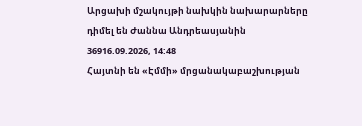Արցախի մշակույթի նախկին նախարարները դիմել են Ժաննա Անդրեասյանին
36916.09.2026, 14:48
Հայտնի են «Էմմի» մրցանակաբաշխության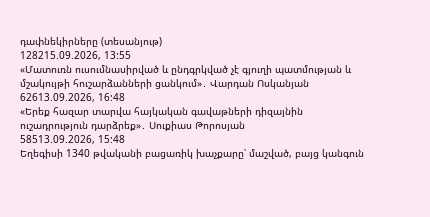դափնեկիրները (տեսանյութ)
128215.09.2026, 13:55
«Մատուռն ուսումնասիրված և ընդգրկված չէ գյուղի պատմության և մշակույթի հուշարձանների ցանկում»․ Վարդան Ոսկանյան
62613.09.2026, 16:48
«Երեք հազար տարվա հայկական գավաթների դիզայնին ուշադրություն դարձրեք»․ Սուքիաս Թորոսյան
58513.09.2026, 15:48
Եղեգիսի 1340 թվականի բացառիկ խաչքարը՝ մաշված, բայց կանգուն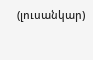(լուսանկար)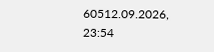60512.09.2026, 23:54